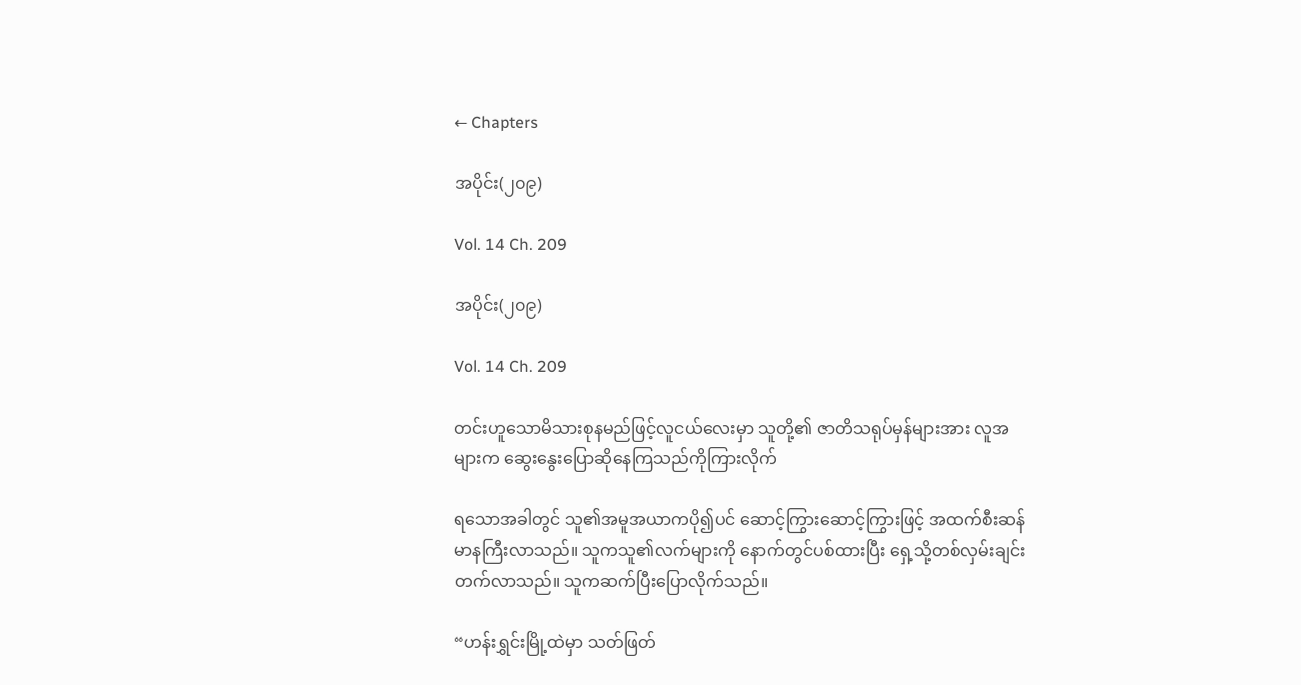← Chapters

အပိုင်း(၂၀၉)

Vol. 14 Ch. 209

အပိုင်း(၂၀၉)

Vol. 14 Ch. 209

တင်းဟူသောမိသားစုနမည်ဖြင့်လူငယ်လေးမှာ သူတို့၏ ဇာတိသရုပ်မှန်များအား လူအများက ဆွေးနွေးပြောဆိုနေကြသည်ကိုကြားလိုက်

ရသောအခါတွင် သူ၏အမူအယာကပို၍ပင် ဆောင့်ကြွားဆောင့်ကြွားဖြင့် အထက်စီးဆန်မာနကြီးလာသည်။ သူကသူ၏လက်များကို နောက်တွင်ပစ်ထားပြီး ရှေ့သို့တစ်လှမ်းချင်းတက်လာသည်။ သူကဆက်ပြီးပြောလိုက်သည်။

“ဟန်းရွှင်းမြို့ထဲမှာ သတ်ဖြတ်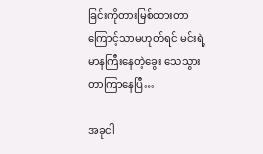ခြင်းကိုတားမြစ်ထားတာကြောင့်သာမဟုတ်ရင် မင်းရဲ့ မာနကြီးနေတဲ့ခွေး သေသွားတာကြာနေပြီ…

အခုငါ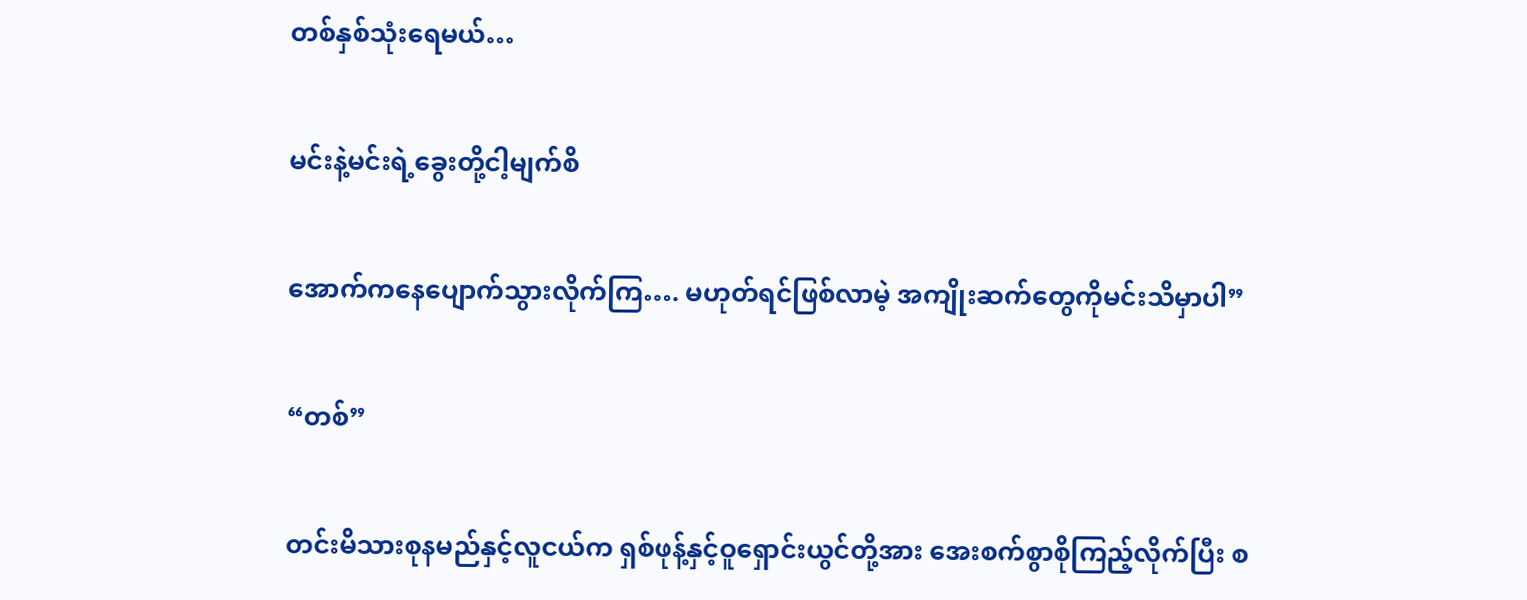တစ်နှစ်သုံးရေမယ်…

မင်းနဲ့မင်းရဲ့ခွေးတို့ငါ့မျက်စိ

အောက်ကနေပျောက်သွားလိုက်ကြ…. မဟုတ်ရင်ဖြစ်လာမဲ့ အကျိုးဆက်တွေကိုမင်းသိမှာပါ”

“တစ်”

တင်းမိသားစုနမည်နှင့်လူငယ်က ရှစ်ဖုန့်နှင့်ဝူရှောင်းယွင်တို့အား အေးစက်စွာစိုကြည့်လိုက်ပြီး စ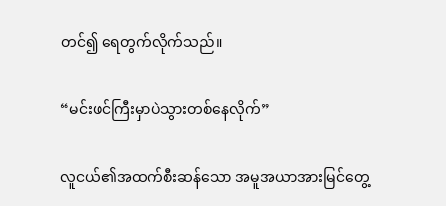တင်၍ ရေတွက်လိုက်သည်။

“မင်းဖင်ကြီးမှာပဲသွားတစ်နေလိုက်”

လူငယ်၏အထက်စီးဆန်သော အမူအယာအားမြင်တွေ့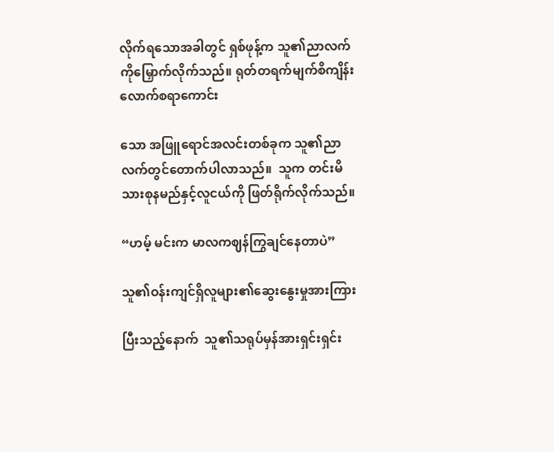လိုက်ရသောအခါတွင် ရှစ်ဖုန့်က သူ၏ညာလက်ကိုမြှောက်လိုက်သည်။ ရုတ်တရက်မျက်စိကျိန်းလောက်စရာကောင်း

သော အဖြူရောင်အလင်းတစ်ခုက သူ၏ညာလက်တွင်တောက်ပါလာသည်။  သူက တင်းမိသားစုနမည်နှင့်လူငယ်ကို ဖြတ်ရိုက်လိုက်သည်။

“ဟမ့် မင်းက မာလကဈန်ကြွချင်နေတာပဲ”

သူ၏ဝန်းကျင်ရှိလူများ၏ဆွေးနွေးမှုအားကြား

ပြီးသည့်နောက်  သူ၏သရုပ်မှန်အားရှင်းရှင်း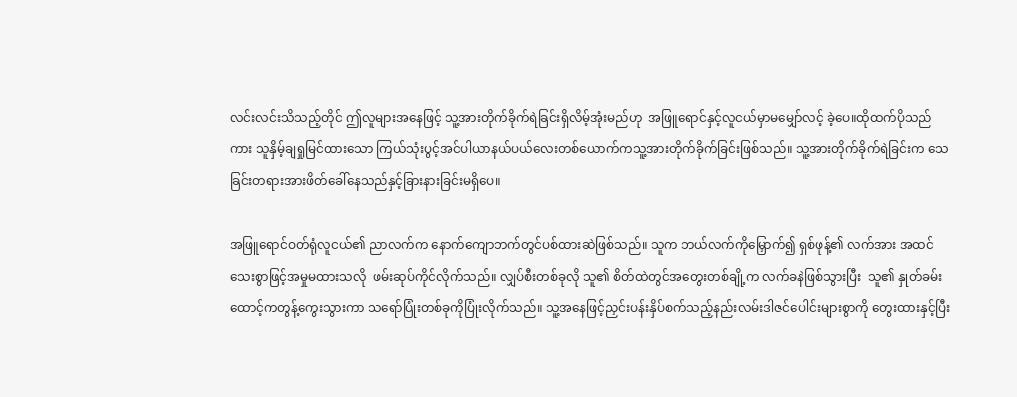လင်းလင်းသိသည့်တိုင် ဤလူများအနေဖြင့် သူ့အားတိုက်ခိုက်ရဲခြင်းရှိလိမ့်အုံးမည်ဟု  အဖြူရောင်နှင့်လူငယ်မှာမမျှော်လင့် ခဲ့ပေ။ထိုထက်ပိုသည်ကား သူနှိမ့်ချရှုမြင်ထားသော ကြယ်သုံးပွင့်အင်ပါယာနယ်ပယ်လေးတစ်ယောက်ကသူ့အားတိုက်ခိုက်ခြင်းဖြစ်သည်။ သူ့အားတိုက်ခိုက်ရဲခြင်းက သေခြင်းတရားအားဖိတ်ခေါ်နေသည်နှင့်ခြားနားခြင်းမရှိပေ။

အဖြူရောင်ဝတ်ရုံလူငယ်၏ ညာလက်က နောက်ကျောဘက်တွင်ပစ်ထားဆဲဖြစ်သည်။ သူက ဘယ်လက်ကိုမြှောက်၍ ရှစ်ဖုန့်၏ လက်အား အထင်သေးစွာဖြင့်အမှုမထားသလို  ဖမ်းဆုပ်ကိုင်လိုက်သည်။ လျှပ်စီးတစ်ခုလို သူ၏ စိတ်ထဲတွင်အတွေးတစ်ချို့က လက်ခနဲဖြစ်သွားပြီး  သူ၏ နှုတ်ခမ်းထောင့်ကတွန့်ကွေးသွားကာ သရော်ပြုံးတစ်ခုကိုပြုံးလိုက်သည်။ သူ့အနေဖြင့်ညှင်းပန်းနှိပ်စက်သည့်နည်းလမ်းဒါဇင်ပေါင်းများစွာကို တွေးထားနှင့်ပြီး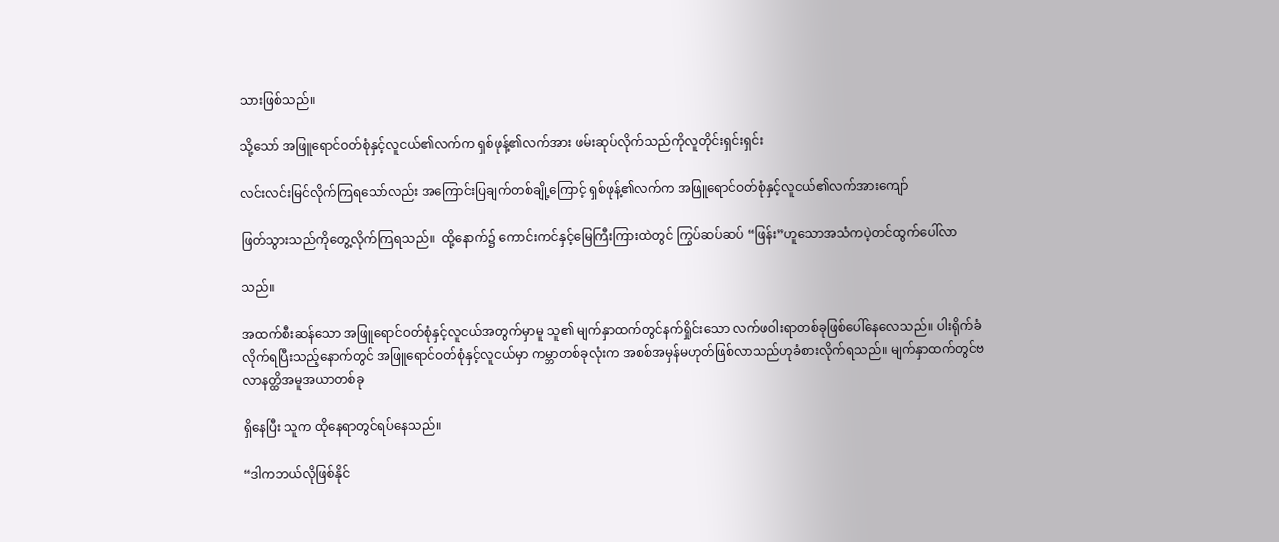သားဖြစ်သည်။

သို့သော် အဖြူရောင်ဝတ်စုံနှင့်လူငယ်၏လက်က ရှစ်ဖုန့်၏လက်အား ဖမ်းဆုပ်လိုက်သည်ကိုလူတိုင်းရှင်းရှင်း

လင်းလင်းမြင်လိုက်ကြရသော်လည်း အကြောင်းပြချက်တစ်ချို့ကြောင့် ရှစ်ဖုန့်၏လက်က အဖြူရောင်ဝတ်စုံနှင့်လူငယ်၏လက်အားကျော်

ဖြတ်သွားသည်ကိုတွေ့လိုက်ကြရသည်။  ထို့နောက်၌ ကောင်းကင်နှင့်မြေကြီးကြားထဲတွင် ကြွပ်ဆပ်ဆပ် “ဖြန်း”ဟူသောအသံကပဲ့တင်ထွက်ပေါ်လာ

သည်။

အထက်စီးဆန်သော အဖြူရောင်ဝတ်စုံနှင့်လူငယ်အတွက်မှာမူ သူ၏ မျက်နှာထက်တွင်နက်ရှိုင်းသော လက်ဖဝါးရာတစ်ခုဖြစ်ပေါ်နေလေသည်။ ပါးရိုက်ခံလိုက်ရပြီးသည့်နောက်တွင် အဖြူရောင်ဝတ်စုံနှင့်လူငယ်မှာ ကမ္ဘာတစ်ခုလုံးက အစစ်အမှန်မဟုတ်ဖြစ်လာသည်ဟုခံစားလိုက်ရသည်။ မျက်နှာထက်တွင်ဗလာနတ္ထိအမူအယာတစ်ခု

ရှိနေပြီး သူက ထိုနေရာတွင်ရပ်နေသည်။

“ဒါကဘယ်လိုဖြစ်နိုင်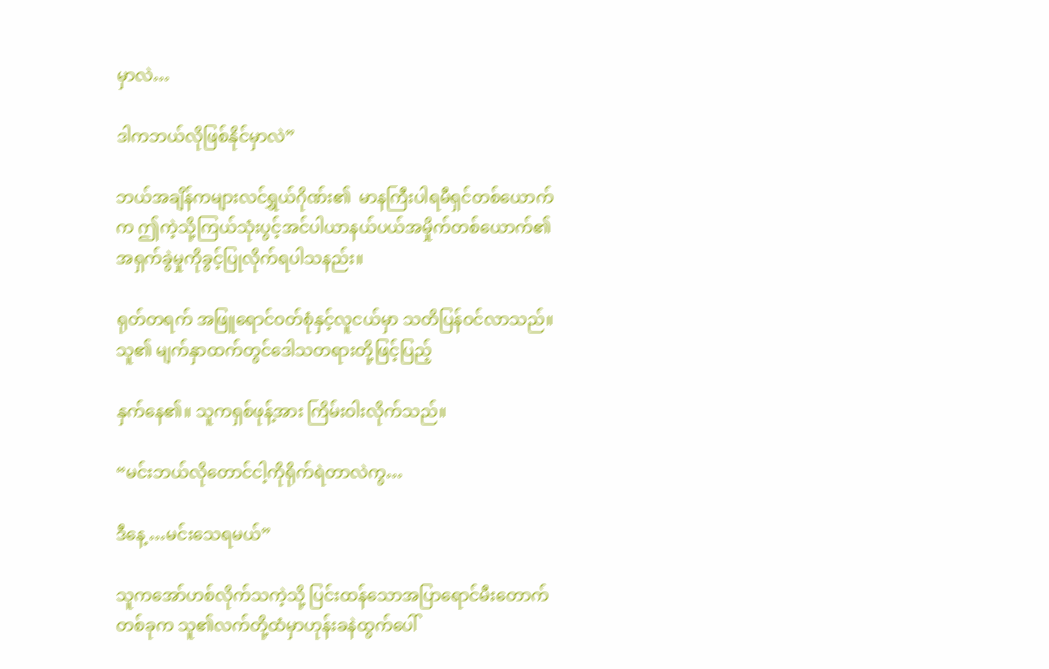မှာလဲ…

ဒါကဘယ်လိုဖြစ်နိုင်မှာလဲ”

ဘယ်အချိန်ကများလင်ရွှယ်ဂိုဏ်း၏  မာနကြီးပါရမီရှင်တစ်ယောက်က ဤကဲ့သို့ကြယ်သုံးပွင့်အင်ပါယာနယ်ပယ်အမှိုက်တစ်ယောက်၏ အရှက်ခွဲမှုကိုခွင့်ပြုလိုက်ရပါသနည်း။

ရုတ်တရက် အဖြူရောင်ဝတ်စုံနှင့်လူငယ်မှာ သတိပြန်ဝင်လာသည်။ သူ၏ မျက်နှာထက်တွင်ဒေါသတရားတို့ဖြင့်ပြည့်

နှက်နေ၏။ သူကရှစ်ဖုန့်အား ကြိမ်းဝါးလိုက်သည်။

“မင်းဘယ်လိုတောင်ငါ့ကိုရိုက်ရဲတာလဲကွ…

ဒီနေ့ …မင်းသေရမယ်”

သူကအော်ဟစ်လိုက်သကဲ့သို့ ပြင်းထန်သောအပြာရောင်မီးတောက်တစ်ခုက သူ၏လက်တို့ထံမှာဟုန်းခနဲထွက်ပေါ်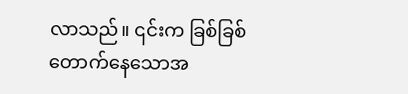လာသည်။ ၎င်းက ခြစ်ခြစ်တောက်နေသောအ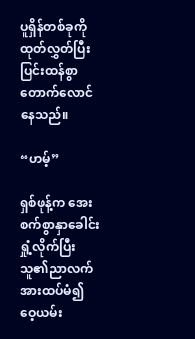ပူရှိန်တစ်ခုကိုထုတ်လွှတ်ပြီး ပြင်းထန်စွာတောက်လောင်နေသည်။

“ဟမ့်”

ရှစ်ဖုန့်က အေးစက်စွာနှာခေါင်းရှုံ့လိုက်ပြီးသူ၏ညာလက်အားထပ်မံ၍ ဝေ့ယမ်း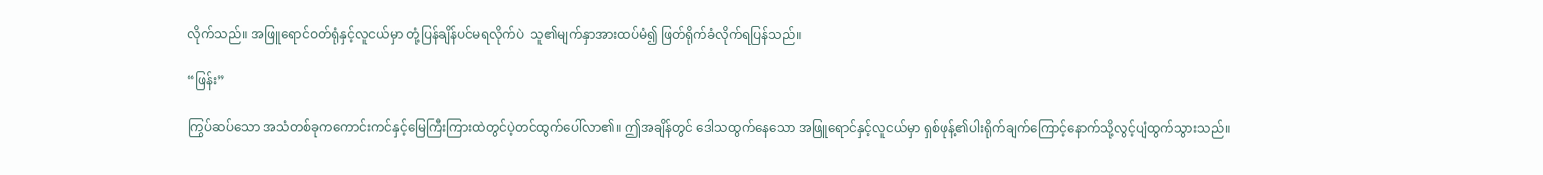လိုက်သည်။ အဖြူရောင်ဝတ်ရုံနှင့်လူငယ်မှာ တုံ့ပြန်ချိန်ပင်မရလိုက်ပဲ  သူ၏မျက်နှာအားထပ်မံ၍ ဖြတ်ရိုက်ခံလိုက်ရပြန်သည်။

“ဖြန်း”

ကြွပ်ဆပ်သော အသံတစ်ခုကကောင်းကင်နှင့်မြေကြီးကြားထဲတွင်ပဲ့တင်ထွက်ပေါ်လာ၏။ ဤအချိန်တွင် ဒေါသထွက်နေသော အဖြူရောင်နှင့်လူငယ်မှာ ရှစ်ဖုန့်၏ပါးရိုက်ချက်ကြောင့်နောက်သို့လွင့်ပျံထွက်သွားသည်။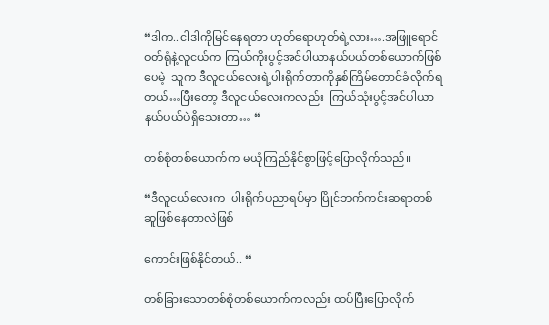“ဒါက..ငါဒါကိုမြင်နေရတာ ဟုတ်ရောဟုတ်ရဲ့လား….အဖြူရောင်ဝတ်ရုံနဲ့လူငယ်က ကြယ်ကိုးပွင့်အင်ပါယာနယ်ပယ်တစ်ယောက်ဖြစ်ပေမဲ့  သူက ဒီလူငယ်လေးရဲ့ပါးရိုက်တာကိုနှစ်ကြိမ်တောင်ခံလိုက်ရတယ်…ပြီးတော့ ဒီလူငယ်လေးကလည်း  ကြယ်သုံးပွင့်အင်ပါယာနယ်ပယ်ပဲရှိသေးတာ… “

တစ်စုံတစ်ယောက်က မယုံကြည်နိုင်စွာဖြင့်ပြောလိုက်သည်။

“ဒီလူငယ်လေးက  ပါးရိုက်ပညာရပ်မှာ ပြိုင်ဘက်ကင်းဆရာတစ်ဆူဖြစ်နေတာလဲဖြစ်

ကောင်းဖြစ်နိုင်တယ်.. “

တစ်ခြားသောတစ်စုံတစ်ယောက်ကလည်း ထပ်ပြီးပြောလိုက်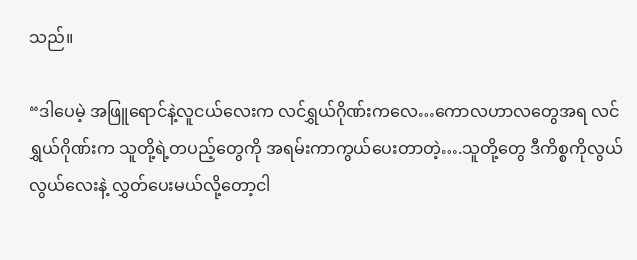သည်။

“ဒါပေမဲ့ အဖြူရောင်နဲ့လူငယ်‌လေးက လင်ရွှယ်ဂိုဏ်းကလေ…ကောလဟာလတွေအရ လင်ရွှယ်ဂိုဏ်းက သူတို့ရဲ့တပည့်တွေကို အရမ်းကာကွယ်ပေးတာတဲ့….သူတို့တွေ ဒီကိစ္စကိုလွယ်လွယ်လေးနဲ့ လွှတ်ပေးမယ်လို့တော့ငါ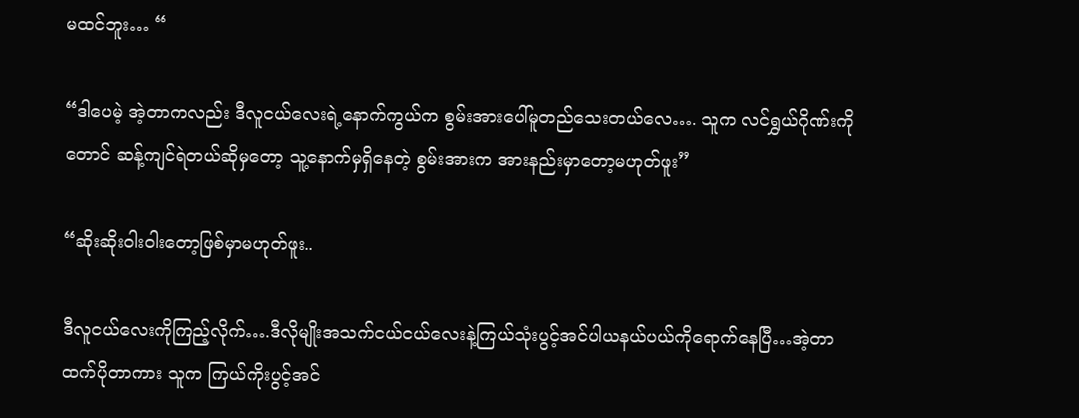မထင်ဘူး… “

“ဒါပေမဲ့ အဲ့တာကလည်း ဒီလူငယ်လေးရဲ့နောက်ကွယ်က စွမ်းအားပေါ်မူတည်သေးတယ်လေ…. သူက လင်ရွှယ်ဂိုဏ်းကိုတောင် ဆန့်ကျင်ရဲတယ်ဆိုမှတော့ သူ့နောက်မှရှိနေတဲ့ စွမ်းအားက အားနည်းမှာတော့မဟုတ်ဖူး”

“ဆိုးဆိုးဝါးဝါးတော့ဖြစ်မှာမဟုတ်ဖူး..

ဒီလူငယ်လေးကိုကြည့်လိုက်….ဒီလိုမျိုးအသက်ငယ်ငယ်လေးနဲ့ကြယ်သုံးပွင့်အင်ပါယနယ်ပယ်ကိုရောက်နေပြီ…အဲ့တာထက်ပိုတာကား သူက ကြယ်ကိုးပွင့်အင်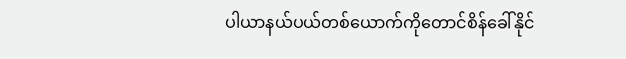ပါယာနယ်ပယ်တစ်ယောက်ကိုတောင်စိန်ခေါ်နိုင်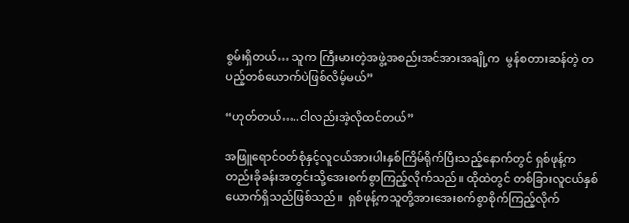စွမ်းရှိတယ်… သူက ကြီးမားတဲ့အဖွဲ့အစည်းအင်အားအချို့က  မွန်စတားဆန်တဲ့ တပည့်တစ်ယောက်ပဲဖြစ်လိမ့်မယ်”

“ဟုတ်တယ်…..ငါလည်းအဲ့လိုထင်တယ်”

အဖြူရောင်ဝတ်စုံနှင့်လူငယ်အားပါးနှစ်ကြိမ်ရိုက်ပြီးသည့်နောက်တွင် ရှစ်ဖုန့်က  တည်းခိုခန်းအတွင်းသို့အေးစက်စွာကြည့်လိုက်သည်။ ထိုထဲတွင် တစ်ခြားလူငယ်နှစ်ယောက်ရှိသည်ဖြစ်သည်။  ရှစ်ဖုန့်ကသူတို့အားအေးစက်စွာစိုက်ကြည့်လိုက်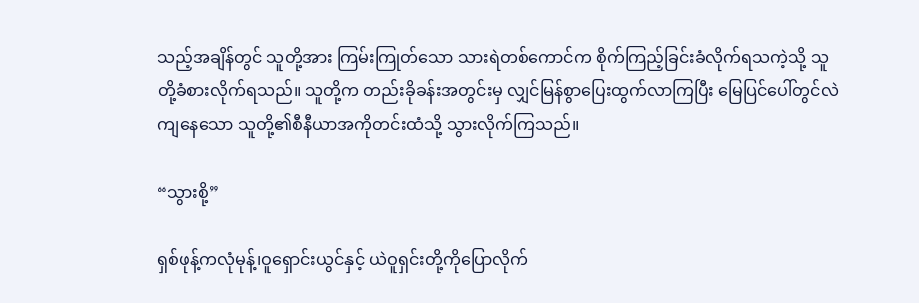သည့်အချိန်တွင် သူတို့အား ကြမ်းကြုတ်သော သားရဲတစ်ကောင်က စိုက်ကြည့်ခြင်းခံလိုက်ရသကဲ့သို့ သူတို့ခံစားလိုက်ရသည်။ သူတို့က တည်းခိုခန်းအတွင်းမှ လျှင်မြန်စွာပြေးထွက်လာကြပြီး မြေပြင်ပေါ်တွင်လဲကျနေသော သူတို့၏စီနီယာအကိုတင်းထံသို့ သွားလိုက်ကြသည်။

“သွားစို့”

ရှစ်ဖုန့်ကလုံမုန့်၊ဝူရှောင်းယွင်နှင့် ယဲဝူရှင်းတို့ကိုပြောလိုက်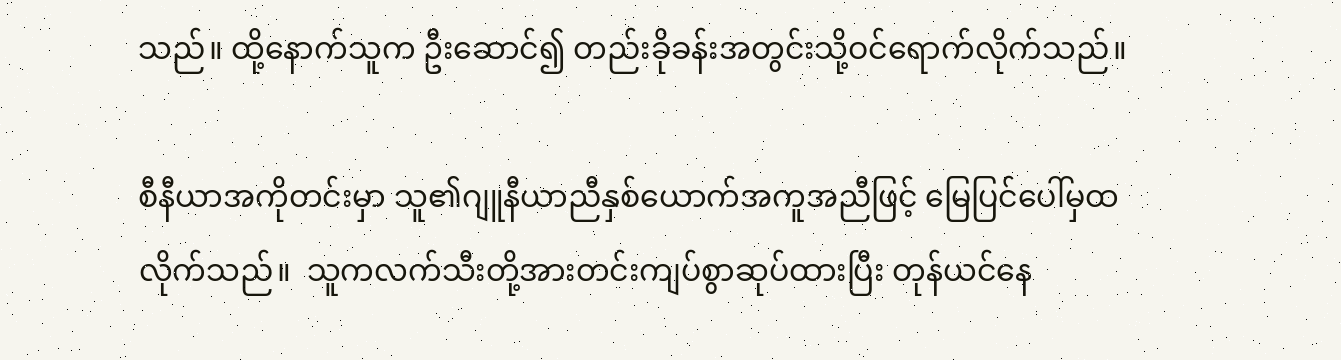သည်။ ထို့နောက်သူက ဦးဆောင်၍ တည်းခိုခန်းအတွင်းသို့ဝင်ရောက်လိုက်သည်။

စီနီယာအကိုတင်းမှာ သူ၏ဂျူနီယာညီနှစ်ယောက်အကူအညီဖြင့် မြေပြင်ပေါ်မှထလိုက်သည်။  သူကလက်သီးတို့အားတင်းကျပ်စွာဆုပ်ထားပြီး တုန်ယင်နေ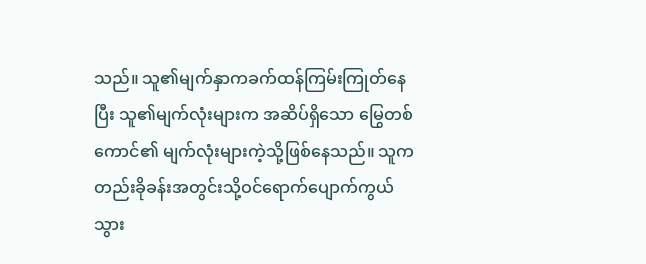သည်။ သူ၏မျက်နှာကခက်ထန်ကြမ်းကြုတ်နေပြီး သူ၏မျက်လုံးများက အဆိပ်ရှိသော မြွေတစ်ကောင်၏ မျက်လုံးများကဲ့သို့ဖြစ်နေသည်။ သူက တည်းခိုခန်းအတွင်းသို့ဝင်ရောက်ပျောက်ကွယ်သွား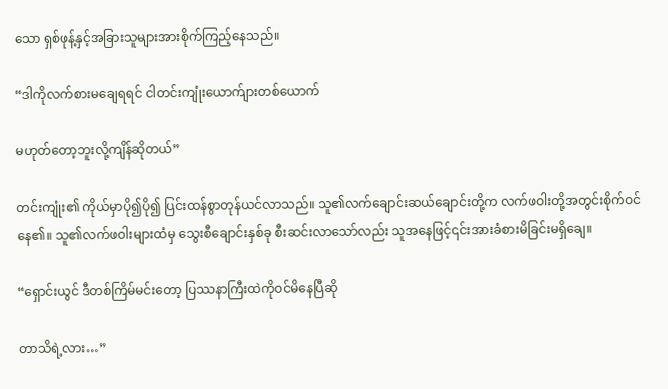သော ရှစ်ဖုန့်နှင့်အခြားသူများအားစိုက်ကြည့်နေသည်။

“ဒါကိုလက်စားမချေရရင် ငါတင်းကျုံးယောက်ျားတစ်ယောက်

မဟုတ်တော့ဘူးလို့ကျိန်ဆိုတယ်”

တင်းကျုံး၏ ကိုယ်မှာပို၍ပို၍ ပြင်းထန်စွာတုန်ယင်လာသည်။ သူ၏လက်ချောင်းဆယ်ချောင်းတို့က လက်ဖဝါးတို့အတွင်းစိုက်ဝင်နေ၏။ သူ၏လက်ဖဝါးများထံမှ သွေးစီချောင်းနှစ်ခု စီးဆင်းလာသော်လည်း သူအနေဖြင့်၎င်းအားခံစားမိခြင်းမရှိချေ။

“ရှောင်းယွင် ဒီတစ်ကြိမ်မင်းတော့ ပြဿနာကြီးထဲကိုဝင်မိနေပြီဆို

တာသိရဲ့လား…”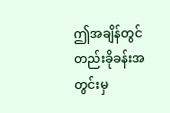ဤအချိန်တွင် တည်းခိုခန်းအတွင်းမှ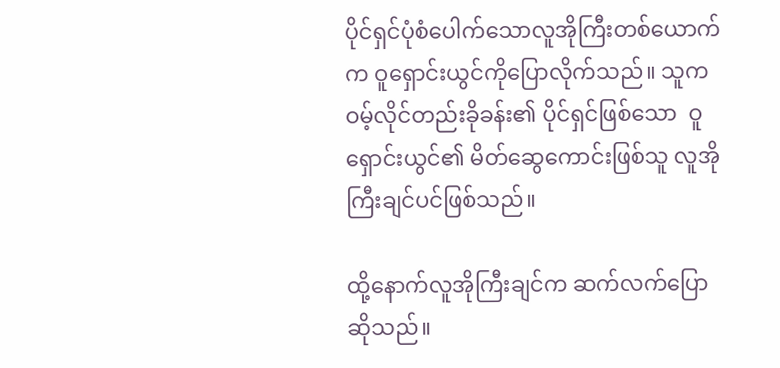ပိုင်ရှင်ပုံစံပေါက်သောလူအိုကြီးတစ်ယောက်က ဝူရှောင်းယွင်ကိုပြောလိုက်သည်။ သူက ဝမ့်လိုင်တည်းခိုခန်း၏ ပိုင်ရှင်ဖြစ်သော  ဝူရှောင်းယွင်၏ မိတ်ဆွေကောင်းဖြစ်သူ လူအိုကြီးချင်ပင်ဖြစ်သည်။

ထို့နောက်လူအိုကြီးချင်က ဆက်လက်ပြောဆိုသည်။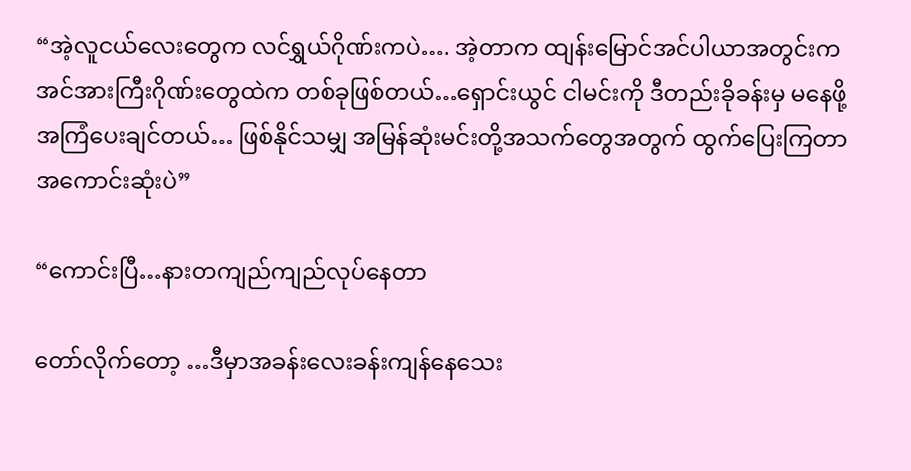“အဲ့လူငယ်လေးတွေက လင်ရွှယ်ဂိုဏ်းကပဲ…. အဲ့တာက ထျန်းမြောင်အင်ပါယာအတွင်းက အင်အားကြီးဂိုဏ်းတွေထဲက တစ်ခုဖြစ်တယ်…ရှောင်းယွင် ငါမင်းကို ဒီတည်းခိုခန်းမှ မနေဖို့အကြံပေးချင်တယ်… ဖြစ်နိုင်သမျှ အမြန်ဆုံးမင်းတို့အသက်တွေအတွက် ထွက်ပြေးကြတာအကောင်းဆုံးပဲ”

“ကောင်းပြီ…နားတကျည်ကျည်လုပ်နေတာ

တော်လိုက်တော့ …ဒီမှာအခန်းလေးခန်းကျန်နေသေး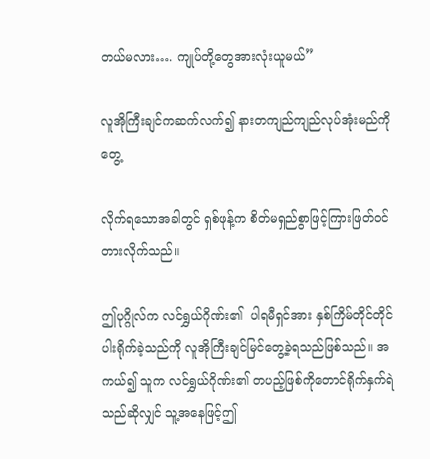တယ်မလား…. ကျုပ်တို့တွေအားလုံးယူမယ်”

လူအိုကြီးချင်ကဆက်လက်၍ နားတကျည်ကျည်လုပ်အုံးမည်ကိုတွေ့

လိုက်ရသောအခါတွင် ရှစ်ဖုန့်က စိတ်မရှည်စွာဖြင့်ကြားဖြတ်ဝင်တားလိုက်သည်။

ဤပုဂ္ဂိုလ်က လင်ရွှယ်ဂိုဏ်း၏  ပါရမီရှင်အား နှစ်ကြိမ်တိုင်တိုင်ပါးရိုက်ခဲ့သည်ကို လူအိုကြီးချင်မြင်တွေ့ခဲ့ရသည်ဖြစ်သည်။ အကယ်၍ သူက လင်ရွှယ်ဂိုဏ်း၏ တပည့်ဖြစ်ကိုတောင်ရိုက်နှက်ရဲသည်ဆိုလျှင် သူ့အနေဖြင့်ဤ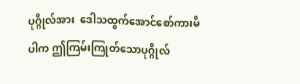ပုဂ္ဂိုလ်အား  ဒေါသထွက်အောင်စော်ကားမိပါက ဤကြမ်းကြုတ်သောပုဂ္ဂိုလ်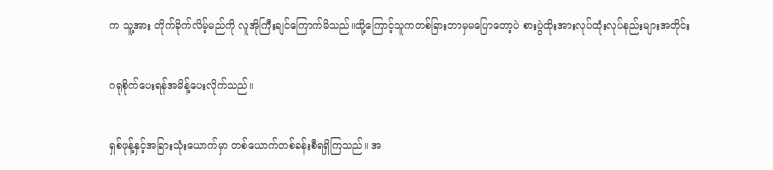က သူ့အား တိုက်ခိုက်လိမ့်မည်ကို လူအိုကြီးချင်ကြောက်မိသည်။ထို့ကြောင့်သူကတစ်ခြားဘာမှမပြောတော့ပဲ စားပွဲထိုးအားလုပ်ထုံးလုပ်နည်းများအတိုင်း

ဂရုစိုက်ပေးရန်အမိန့်ပေးလိုက်သည်။

ရှစ်ဖုန့်နှင့်အခြားသုံးယောက်မှာ တစ်ယောက်တစ်ခန်းစီရရှိကြသည်။ အ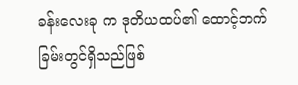ခန်းလေးခု က ဒုတိယထပ်၏ ထောင့်ဘက်ခြမ်းတွင်ရှိသည်ဖြစ်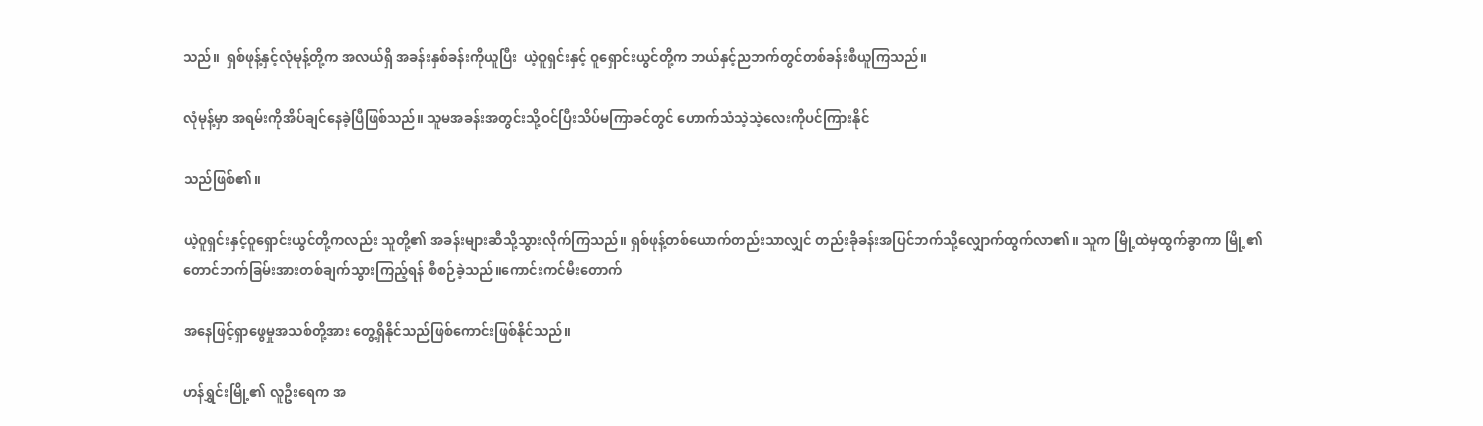သည်။  ရှစ်ဖုန့်နှင့်လုံမုန့်တို့က အလယ်ရှိ အခန်းနှစ်ခန်းကိုယူပြီး  ယဲ့ဝူရှင်းနှင့် ဝူရှောင်းယွင်တို့က ဘယ်နှင့်ညဘက်တွင်တစ်ခန်းစီယူကြသည်။

လုံမုန့်မှာ အရမ်းကိုအိပ်ချင်နေခဲ့ပြီဖြစ်သည်။ သူမအခန်းအတွင်းသို့ဝင်ပြီးသိပ်မကြာခင်တွင် ဟောက်သံသဲ့သဲ့လေးကိုပင်ကြားနိုင်

သည်ဖြစ်၏။

ယဲ့ဝူရှင်းနှင့်ဝူရှောင်းယွင်တို့ကလည်း သူတို့၏ အခန်းများဆီသို့သွားလိုက်ကြသည်။ ရှစ်ဖုန့်တစ်ယောက်တည်းသာလျှင် တည်းခိုခန်းအပြင်ဘက်သို့လျှောက်ထွက်လာ၏။ သူက မြို့ထဲမှထွက်ခွာကာ မြို့၏တောင်ဘက်ခြမ်းအားတစ်ချက်သွားကြည့်ရန် စီစဉ်ခဲ့သည်။ကောင်းကင်မီးတောက်

အနေဖြင့်ရှာဖွေမှုအသစ်တို့အား တွေ့ရှိနိုင်သည်ဖြစ်ကောင်းဖြစ်နိုင်သည်။

ဟန်ရွှင်းမြို့၏ လူဦးရေက အ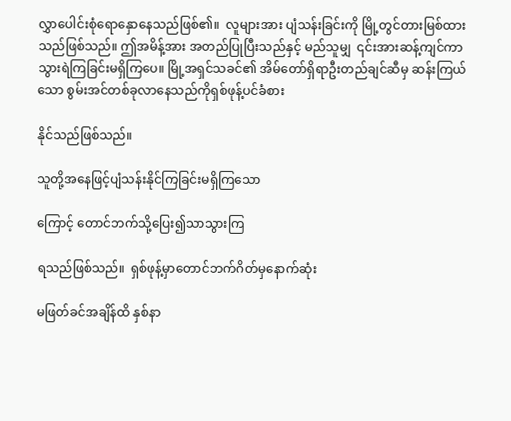လွှာပေါင်းစုံရောနှောနေသည်ဖြစ်၏။  လူများအား ပျံသန်းခြင်းကို မြို့တွင်တားမြစ်ထားသည်ဖြစ်သည်။ ဤအမိန့်အား အတည်ပြုပြီးသည်နှင့် မည်သူမျှ  ၎င်းအားဆန့်ကျင်ကာသွားရဲကြခြင်းမရှိကြပေ။ မြို့အရှင်သခင်၏ အိမ်တော်ရှိရာဦးတည်ချင်ဆီမှ ဆန်းကြယ်သော စွမ်းအင်တစ်ခုလာနေသည်ကိုရှစ်ဖုန့်ပင်ခံစား

နိုင်သည်ဖြစ်သည်။

သူတို့အနေဖြင့်ပျံသန်းနိုင်ကြခြင်းမရှိကြသော

ကြောင့် တောင်ဘက်သို့ပြေး၍သာသွားကြ

ရသည်ဖြစ်သည်။  ရှစ်ဖုန့်မှာတောင်ဘက်ဂိတ်မှနောက်ဆုံး

မဖြတ်ခင်အချိန်ထိ နှစ်နာ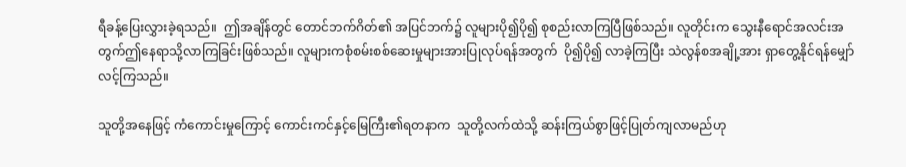ရီခန့်ပြေးလွှားခဲ့ရသည်။  ဤအချိန်တွင် တောင်ဘက်ဂိတ်၏ အပြင်ဘက်၌ လူများပို၍ပို၍ စုစည်းလာကြပြီဖြစ်သည်။ လူတိုင်းက သွေးနီရောင်အလင်းအတွက်ဤနေရာသို့လာကြခြင်းဖြစ်သည်။ လူများကစုံစမ်းစစ်ဆေးမှုများအားပြုလုပ်ရန်အတွက်  ပို၍ပို၍ လာခဲ့ကြပြီး သဲလွန်စအချို့အား ရှာတွေ့နိုင်ရန်မျှော်လင့်ကြသည်။

သူတို့အနေဖြင့် ကံကောင်းမှုကြောင့် ကောင်းကင်နှင့်မြေကြီး၏ရတနာက  သူတို့လက်ထဲသို့ ဆန်းကြယ်စွာဖြင့်ပြုတ်ကျလာမည်ဟု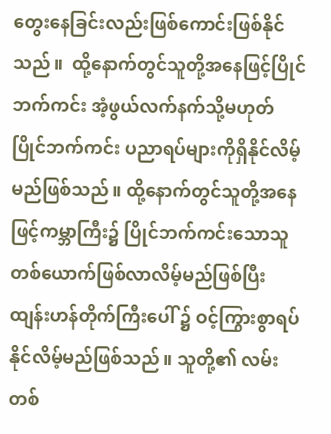တွေးနေခြင်းလည်းဖြစ်ကောင်းဖြစ်နိုင်သည်။  ထို့နောက်တွင်သူတို့အနေဖြင့်ပြိုင်ဘက်ကင်း အံ့ဖွယ်လက်နက်သို့မဟုတ် ပြိုင်ဘက်ကင်း ပညာရပ်များကိုရှိနိုင်လိမ့်မည်ဖြစ်သည်။ ထို့နောက်တွင်သူတို့အနေဖြင့်ကမ္ဘာကြီး၌ ပြိုင်ဘက်ကင်းသောသူတစ်ယောက်ဖြစ်လာလိမ့်မည်ဖြစ်ပြီး ထျန်းဟန်တိုက်ကြီးပေါ် ၌ ဝင့်ကြွားစွာရပ်နိုင်လိမ့်မည်ဖြစ်သည်။ သူတို့၏ လမ်းတစ်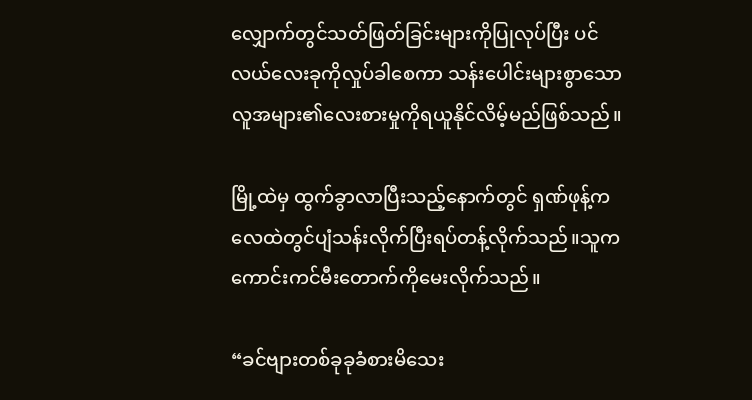လျှောက်တွင်သတ်ဖြတ်ခြင်းများကိုပြုလုပ်ပြီး ပင်လယ်လေးခုကိုလှုပ်ခါစေကာ သန်းပေါင်းများစွာသောလူအများ၏လေးစားမှုကိုရယူနိုင်လိမ့်မည်ဖြစ်သည်။

မြို့ထဲမှ ထွက်ခွာလာပြီးသည့်နောက်တွင် ရှဏ်ဖုန့်က လေထဲတွင်ပျံသန်းလိုက်ပြီးရပ်တန့်လိုက်သည်။သူကကောင်းကင်မီးတောက်ကိုမေးလိုက်သည်။

“ခင်ဗျားတစ်ခုခုခံစားမိသေး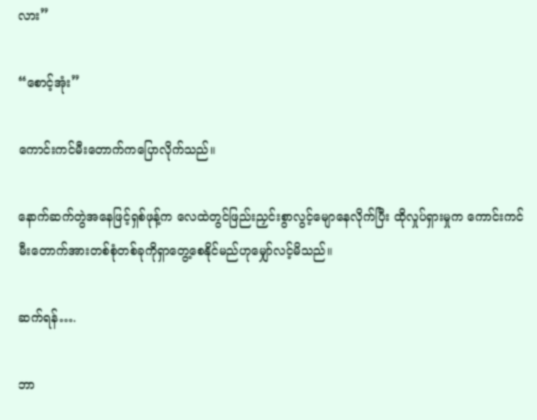လား”

“စောင့်အုံး”

ကောင်းကင်မီးတောက်ကပြောလိုက်သည်။

နောက်ဆက်တွဲအနေဖြင့်ရှစ်ဖုန့်က လေထဲတွင်ဖြည်းညှင်းစွာလွင့်မျောနေလိုက်ပြီး ထိုလှုပ်ရှားမှုက ကောင်းကင်မီးတောက်အားတစ်စုံတစ်ခုကိုရှာတွေ့စေနိုင်မည်ဟုမျှော်လင့်မိသည်။

ဆက်ရန်….

ဘာ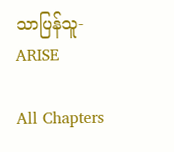သာပြန်သူ- ARISE

All Chapters